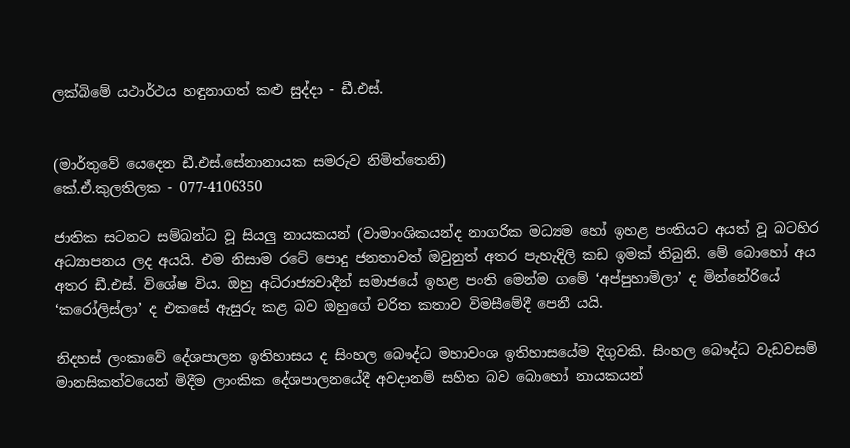ලක්බිමේ යථාර්ථය හඳුනාගත් කළු සුද්දා - ඩී.එස්.


(මාර්තුවේ යෙදෙන ඩී.එස්.සේනානායක සමරුව නිමිත්තෙනි)
කේ.ඒ.කුලතිලක - 077-4106350

ජාතික සටනට සම්බන්ධ වූ සියලු නායකයන් (වාමාංශිකයන්ද නාගරික මධ්‍යම හෝ ඉහළ පංතියට අයත් වූ බටහිර අධ්‍යාපනය ලද අයයි. එම නිසාම රටේ පොදු ජනතාවත් ඔවුනුත් අතර පැහැදිලි කඩ ඉමක් තිබුනි. මේ බොහෝ අය අතර ඩී.එස්. විශේෂ විය. ඔහු අධිරාජ්‍යවාදීන් සමාජයේ ඉහළ පංති මෙන්ම ගමේ ‘අප්පුහාමිලා’ ද මින්නේරියේ ‘කරෝලිස්ලා’ ද එකසේ ඇසුරු කළ බව ඔහුගේ චරිත කතාව විමසීමේදී පෙනී යයි.

නිදහස් ලංකාවේ දේශපාලන ඉතිහාසය ද සිංහල බෞද්ධ මහාවංශ ඉතිහාසයේම දිගුවකි. සිංහල බෞද්ධ වැඩවසම් මානසිකත්වයෙන් මිදීම ලාංකික දේශපාලනයේදී අවදානම් සහිත බව බොහෝ නායකයන්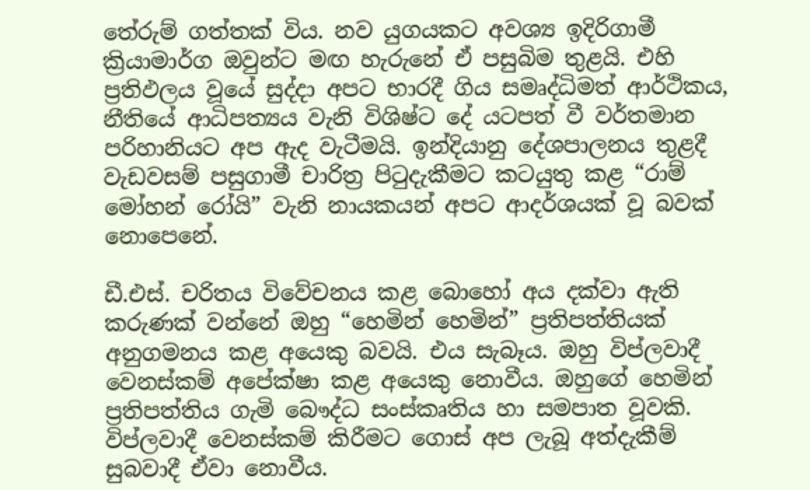තේරුම් ගත්තක් විය. නව යුගයකට අවශ්‍ය ඉදිරිගාමී ක්‍රියාමාර්ග ඔවුන්ට මඟ හැරුනේ ඒ පසුබිම තුළයි. එහි ප්‍රතිඵලය වූයේ සුද්දා අපට භාරදී ගිය සමෘද්ධිමත් ආර්ථිකය, නීතියේ ආධිපත්‍යය වැනි විශිෂ්ට දේ යටපත් වී වර්තමාන පරිහානියට අප ඇද වැටීමයි. ඉන්දියානු දේශපාලනය තුළදී වැඩවසම් පසුගාමී චාරිත්‍ර පිටුදැකීමට කටයුතු කළ “රාම් මෝහන් රෝයි” වැනි නායකයන් අපට ආදර්ශයක් වූ බවක් නොපෙනේ.

ඩී.එස්. චරිතය විවේචනය කළ බොහෝ අය දක්වා ඇති කරුණක් වන්නේ ඔහු “හෙමින් හෙමින්” ප්‍රතිපත්තියක් අනුගමනය කළ අයෙකු බවයි. එය සැබෑය. ඔහු විප්ලවාදී වෙනස්කම් අපේක්ෂා කළ අයෙකු නොවීය. ඔහුගේ හෙමින් ප්‍රතිපත්තිය ගැමි බෞද්ධ සංස්කෘතිය හා සමපාත වූවකි. විප්ලවාදී වෙනස්කම් කිරීමට ගොස් අප ලැබූ අත්දැකීම් සුබවාදී ඒවා නොවීය.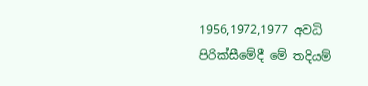1956,1972,1977 අවධි පිරික්සීමේදී මේ තදියම්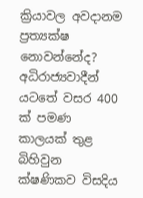ක්‍රියාවල අවදානම ප්‍රත්‍යක්ෂ නොවන්නේද? අධිරාජ්‍යවාදීන් යටතේ වසර 400 ක් පමණ කාලයක් තුළ බිහිවුන ක්ෂණිකව විසදිය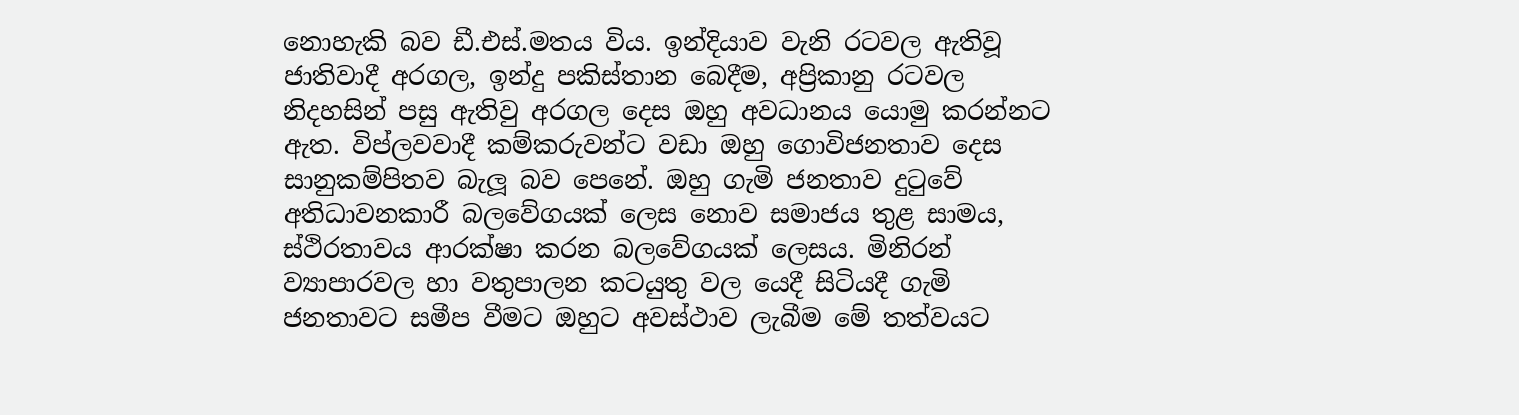නොහැකි බව ඩී.එස්.මතය විය. ඉන්දියාව වැනි රටවල ඇතිවූ ජාතිවාදී අරගල, ඉන්දු පකිස්තාන බෙදීම, අප්‍රිකානු රටවල නිදහසින් පසු ඇතිවු අරගල දෙස ඔහු අවධානය යොමු කරන්නට ඇත. විප්ලවවාදී කම්කරුවන්ට වඩා ඔහු ගොවිජනතාව දෙස සානුකම්පිතව බැලූ බව පෙනේ. ඔහු ගැමි ජනතාව දුටුවේ අතිධාවනකාරී බලවේගයක් ලෙස නොව සමාජය තුළ සාමය, ස්ථිරතාවය ආරක්ෂා කරන බලවේගයක් ලෙසය. මිනිරන් ව්‍යාපාරවල හා වතුපාලන කටයුතු වල යෙදී සිටියදී ගැමි ජනතාවට සමීප වීමට ඔහුට අවස්ථාව ලැබීම මේ තත්වයට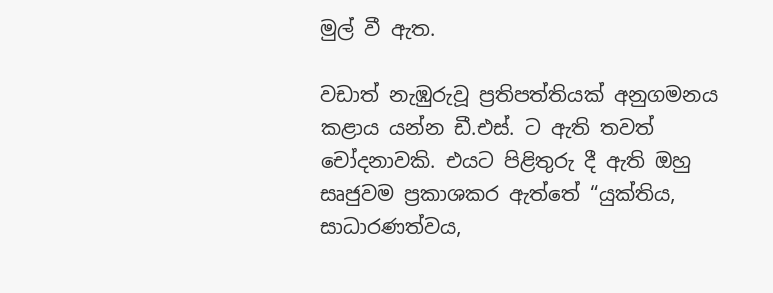මුල් වී ඇත.

වඩාත් නැඹුරුවූ ප්‍රතිපත්තියක් අනුගමනය කළාය යන්න ඩී.එස්. ට ඇති තවත් චෝදනාවකි. එයට පිළිතුරු දී ඇති ඔහු සෘජුවම ප්‍රකාශකර ඇත්තේ “යුක්තිය, සාධාරණත්වය,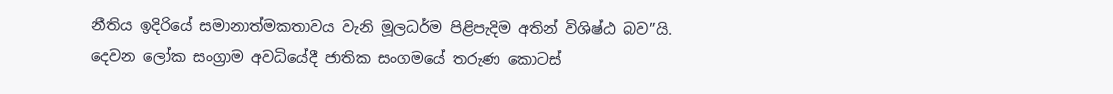නීතිය ඉදිරියේ සමානාත්මකතාවය වැනි මූලධර්ම පිළිපැදිම අතින් විශිෂ්ඨ බව”යි. දෙවන ලෝක සංග්‍රාම අවධියේදී ජාතික සංගමයේ තරුණ කොටස්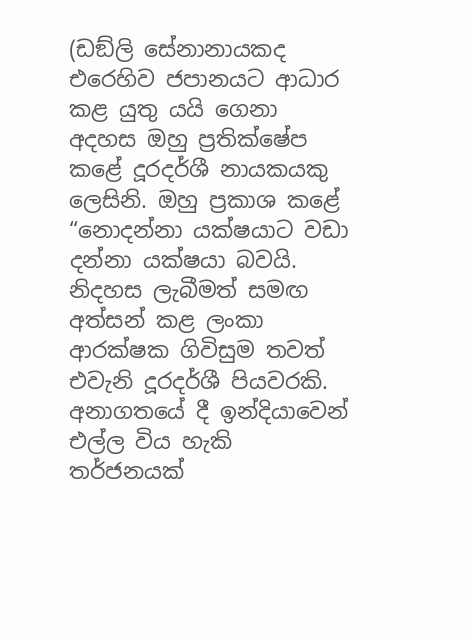(ඩඞ්ලි සේනානායකද එරෙහිව ජපානයට ආධාර කළ යුතු යයි ගෙනා අදහස ඔහු ප්‍රතික්ෂේප කළේ දූරදර්ශී නායකයකු ලෙසිනි. ඔහු ප්‍රකාශ කළේ “නොදන්නා යක්ෂයාට වඩා දන්නා යක්ෂයා බවයි. නිදහස ලැබීමත් සමඟ අත්සන් කළ ලංකා ආරක්ෂක ගිවිසුම තවත් එවැනි දූරදර්ශී පියවරකි. අනාගතයේ දී ඉන්දියාවෙන් එල්ල විය හැකි තර්ජනයක්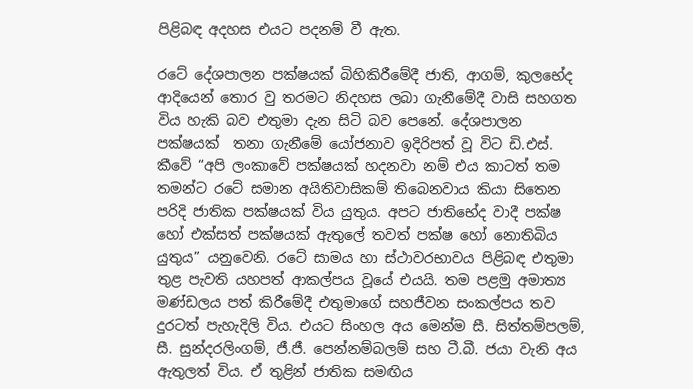පිළිබඳ අදහස එයට පදනම් වී ඇත.

රටේ දේශපාලන පක්ෂයක් බිහිකිරීමේදී ජාති, ආගම්, කුලභේද ආදියෙන් තොර වු තරමට නිදහස ලබා ගැනීමේදී වාසි සහගත විය හැකි බව එතුමා දැන සිටි බව පෙනේ. දේශපාලන පක්ෂයක්  තනා ගැනීමේ යෝජනාව ඉදිරිපත් වූ විට ඩි.එස්. කීවේ “අපි ලංකාවේ පක්ෂයක් හදනවා නම් එය කාටත් තම තමන්ට රටේ සමාන අයිතිවාසිකම් තිබෙනවාය කියා සිතෙන පරිදි ජාතික පක්ෂයක් විය යුතුය. අපට ජාතිභේද වාදී පක්ෂ හෝ එක්සත් පක්ෂයක් ඇතුලේ තවත් පක්ෂ හෝ නොතිබිය යුතුය” යනුවෙනි. රටේ සාමය හා ස්ථාවරභාවය පිළිබඳ එතුමා තුළ පැවති යහපත් ආකල්පය වූයේ එයයි. තම පළමු අමාත්‍ය මණ්ඩලය පත් කිරීමේදී එතුමාගේ සහජීවන සංකල්පය තව දුරටත් පැහැදිලි විය. එයට සිංහල අය මෙන්ම සී. සිත්තම්පලම්, සී. සුන්දරලිංගම්, ජී.ජී. පෙන්නම්බලම් සහ ටී.බී. ජයා වැනි අය ඇතුලත් විය. ඒ තුළින් ජාතික සමඟිය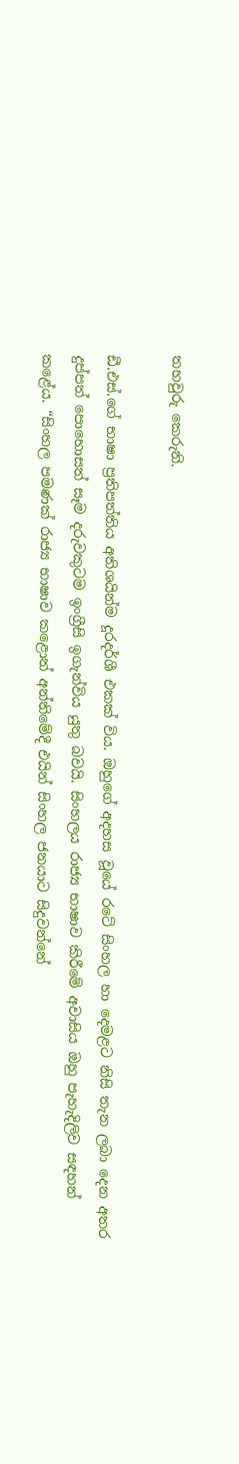තහවුරු කෙරුනි.

ඩී.එස්.ගේ භාෂා ප්‍රතිපත්තිය අතිශයින්ම දූරදර්ශී එකක් විය. ඔහුගේ අදහස වූයේ රටේ සිංහල හා දෙමළට නිසි තැන ලබා දෙන අතර දුප්පත් පොහොසත් සෑම දරුවකුටම ඉංග්‍රීසි ඉගැන්විය යුතු බවයි. සිංහලය රාජ්‍ය භාෂාව කිරීමේ අවාසිය ඔහු පැහැදිලිව සඳහන් කළේය. “සිංහල පමණක් රාජ්‍ය භාෂාව කළොත් අන්තිමේදී එයින් සිංහල ජනයාට සිදුවන්නේ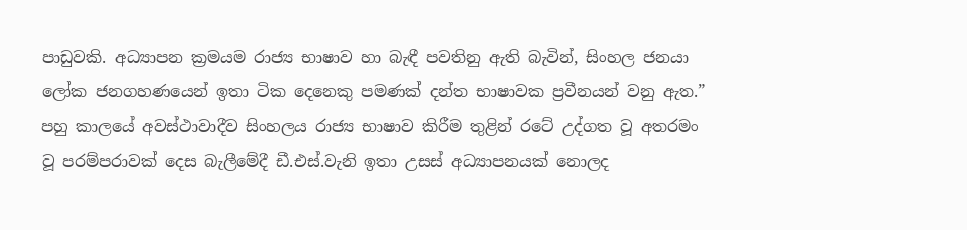පාඩුවකි. අධ්‍යාපන ක්‍රමයම රාජ්‍ය භාෂාව හා බැඳී පවතිනු ඇති බැවින්, සිංහල ජනයා ලෝක ජනගහණයෙන් ඉතා ටික දෙනෙකු පමණක් දන්ත භාෂාවක ප්‍රවීනයන් වනු ඇත.” පහු කාලයේ අවස්ථාවාදීව සිංහලය රාජ්‍ය භාෂාව කිරීම තුළින් රටේ උද්ගත වූ අතරමං වූ පරම්පරාවක් දෙස බැලීමේදී ඩී.එස්.වැනි ඉතා උසස් අධ්‍යාපනයක් නොලද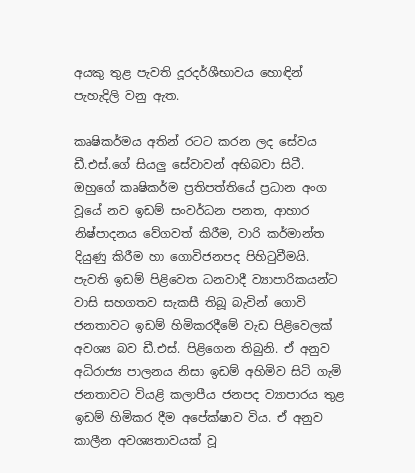අයකු තුළ පැවති දූරදර්ශීභාවය හොඳින් පැහැදිලි වනු ඇත.

කෘෂිකර්මය අතින් රටට කරන ලද සේවය ඩී.එස්.ගේ සියලු සේවාවන් අභිබවා සිටී. ඔහුගේ කෘෂිකර්ම ප්‍රතිපත්තියේ ප්‍රධාන අංග වූයේ නව ඉඩම් සංවර්ධන පනත, ආහාර නිෂ්පාදනය වේගවත් කිරීම, වාරි කර්මාන්ත දියුණු කිරීම හා ගොවිජනපද පිහිටුවීමයි. පැවති ඉඩම් පිළිවෙත ධනවාදී ව්‍යාපාරිකයන්ට වාසි සහගතව සැකසී තිබූ බැවින් ගොවි ජනතාවට ඉඩම් හිමිකරදීමේ වැඩ පිළිවෙලක් අවශ්‍ය බව ඩී.එස්. පිළිගෙන තිබුනි. ඒ අනුව අධිරාජ්‍ය පාලනය නිසා ඉඩම් අහිමිව සිටි ගැමි ජනතාවට වියළි කලාපීය ජනපද ව්‍යාපාරය තුළ ඉඩම් හිමිකර දීම අපේක්ෂාව විය. ඒ අනුව කාලීන අවශ්‍යතාවයක් වූ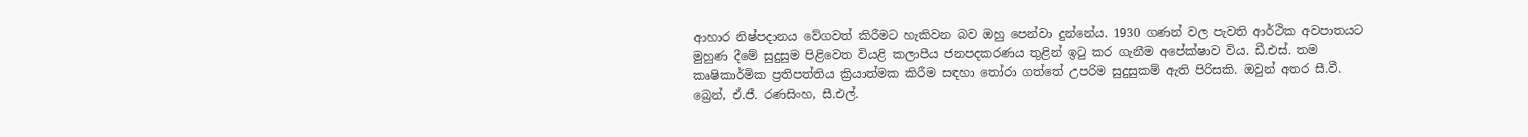ආහාර නිෂ්පදානය වේගවත් කිරීමට හැකිවන බව ඔහු පෙන්වා දුන්නේය. 1930 ගණන් වල පැවති ආර්ථික අවපාතයට මුහුණ දීමේ සුදුසුම පිළිවෙත වියළි කලාපීය ජනපදකරණය තුළින් ඉටු කර ගැනීම අපේක්ෂාව විය. ඩී.එස්. තම කෘෂිකාර්මික ප්‍රතිපත්තිය ක්‍රියාත්මක කිරීම සඳහා තෝරා ගත්තේ උපරිම සුදුසුකම් ඇති පිරිසකි. ඔවුන් අතර සී.වී. බ්‍රෙන්, ඒ.ජී. රණසිංහ, සී.එල්.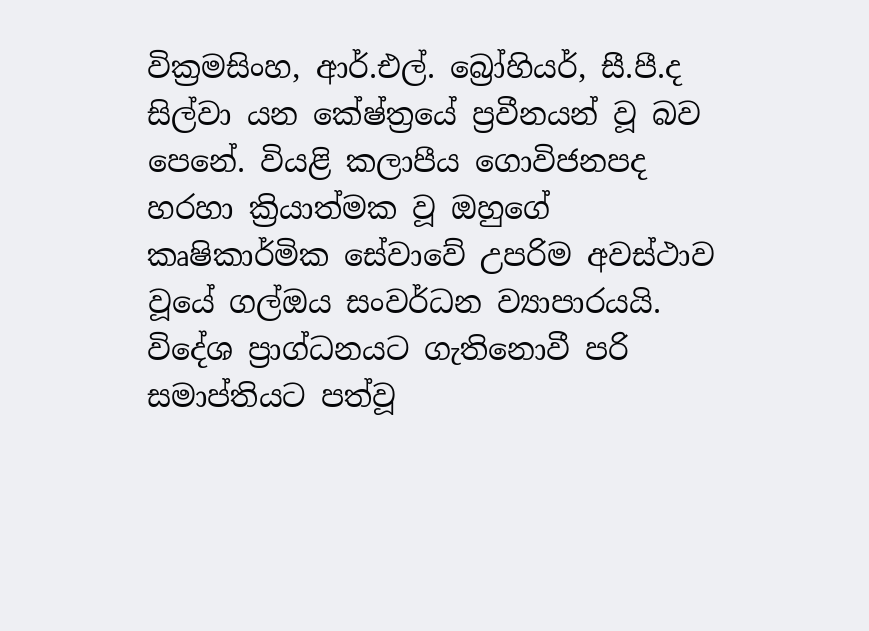වික්‍රමසිංහ, ආර්.එල්. බ්‍රෝහියර්, සී.පී.ද සිල්වා යන කේෂ්ත්‍රයේ ප්‍රවීනයන් වූ බව පෙනේ. වියළි කලාපීය ගොවිජනපද හරහා ක්‍රියාත්මක වූ ඔහුගේ කෘෂිකාර්මික සේවාවේ උපරිම අවස්ථාව වූයේ ගල්ඔය සංවර්ධන ව්‍යාපාරයයි. විදේශ ප්‍රාග්ධනයට ගැතිනොවී පරි සමාප්තියට පත්වූ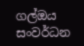ගල්ඔය සංවර්ධන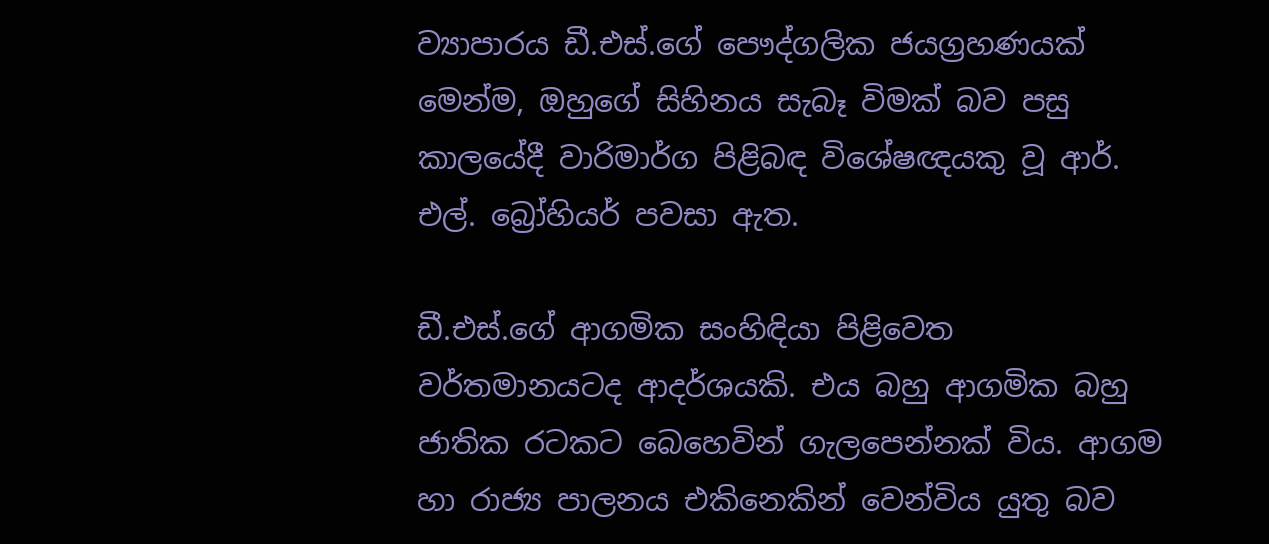ව්‍යාපාරය ඩී.එස්.ගේ පෞද්ගලික ජයග්‍රහණයක් මෙන්ම, ඔහුගේ සිහිනය සැබෑ විමක් බව පසු කාලයේදී වාරිමාර්ග පිළිබඳ විශේෂඥයකු වූ ආර්. එල්. බ්‍රෝහියර් පවසා ඇත.

ඩී.එස්.ගේ ආගමික සංහිඳියා පිළිවෙත වර්තමානයටද ආදර්ශයකි. එය බහු ආගමික බහු ජාතික රටකට බෙහෙවින් ගැලපෙන්නක් විය. ආගම හා රාජ්‍ය පාලනය එකිනෙකින් වෙන්විය යුතු බව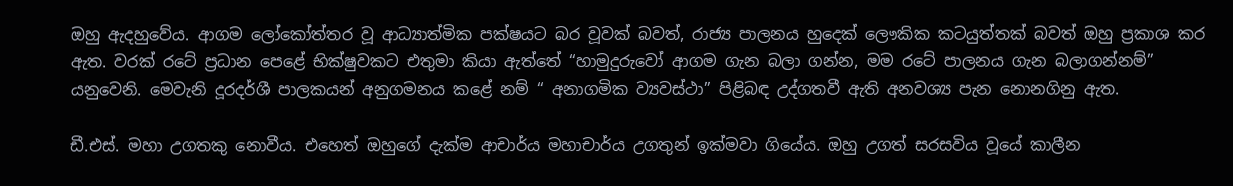ඔහු ඇදහුවේය. ආගම ලෝකෝත්තර වූ ආධ්‍යාත්මික පක්ෂයට බර වූවක් බවත්, රාජ්‍ය පාලනය හුදෙක් ලෞකික කටයුත්තක් බවත් ඔහු ප්‍රකාශ කර ඇත. වරක් රටේ ප්‍රධාන පෙළේ භික්ෂුවකට එතුමා කියා ඇත්තේ “හාමුදුරුවෝ ආගම ගැන බලා ගන්න, මම රටේ පාලනය ගැන බලාගන්නම්” යනුවෙනි. මෙවැනි දූරදර්ශී පාලකයන් අනුගමනය කළේ නම් “ අනාගමික ව්‍යවස්ථා” පිළිබඳ උද්ගතවී ඇති අනවශ්‍ය පැන නොනගිනු ඇත.

ඩී.එස්. මහා උගතකු නොවීය. එහෙත් ඔහුගේ දැක්ම ආචාර්ය මහාචාර්ය උගතුන් ඉක්මවා ගියේය. ඔහු උගත් සරසවිය වූයේ කාලීන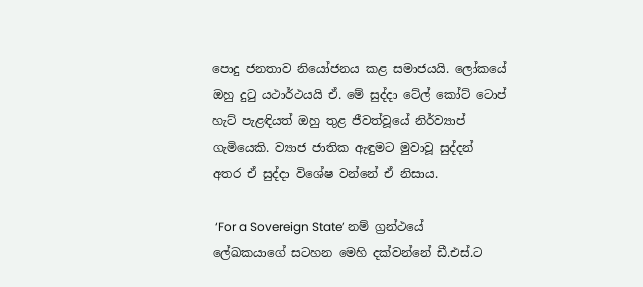පොදු ජනතාව නියෝජනය කළ සමාජයයි. ලෝකයේ ඔහු දුටු යථාර්ථයයි ඒ. මේ සුද්දා ටේල් කෝට් ටොප් හැට් පැළඳියත් ඔහු තුළ ජීවත්වූයේ නිර්ව්‍යාප් ගැමියෙකි. ව්‍යාජ ජාතික ඇඳුමට මුවාවූ සුද්දන් අතර ඒ සුද්දා විශේෂ වන්නේ ඒ නිසාය.

 ‘For a Sovereign State’ නම් ග්‍රන්ථයේ ලේඛකයාගේ සටහන මෙහි දක්වන්නේ ඩී.එස්.ට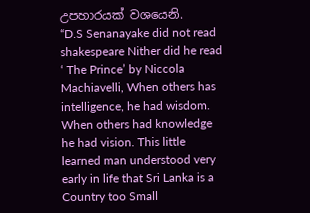උපහාරයක් වශයෙනි.
“D.S Senanayake did not read shakespeare Nither did he read ‘ The Prince’ by Niccola Machiavelli, When others has intelligence, he had wisdom. When others had knowledge he had vision. This little learned man understood very early in life that Sri Lanka is a Country too Small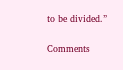to be divided.”

Comments